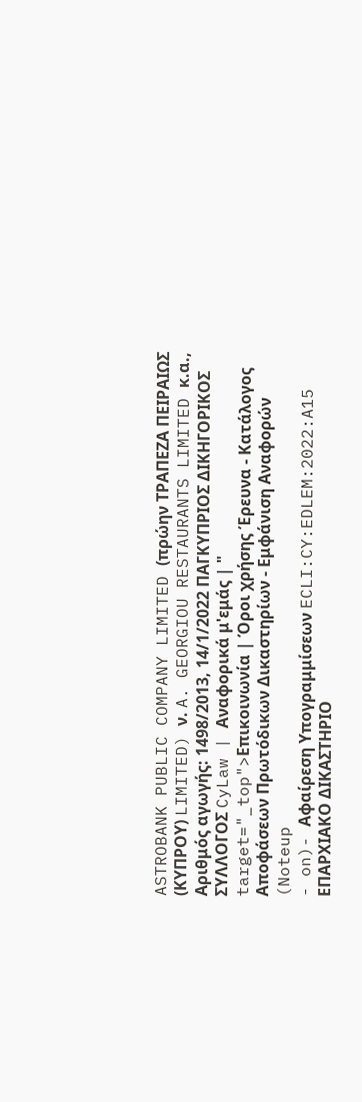ASTROBANK PUBLIC COMPANY LIMITED (πρώην ΤΡΑΠΕΖΑ ΠΕΙΡΑΙΩΣ (ΚΥΠΡΟΥ) LIMITED) ν. A. GEORGIOU RESTAURANTS LIMITED κ.α., Αριθμός αγωγής: 1498/2013, 14/1/2022 ΠΑΓΚΥΠΡΙΟΣ ΔΙΚΗΓΟΡΙΚΟΣ ΣΥΛΛΟΓΟΣ CyLaw | Αναφορικά μ'εμάς | " target="_top">Επικοινωνία | Όροι χρήσης Έρευνα - Κατάλογος Αποφάσεων Πρωτόδικων Δικαστηρίων - Εμφάνιση Αναφορών (Noteup
- on)- Αφαίρεση Υπογραμμίσεων ECLI:CY:EDLEM:2022:A15 ΕΠΑΡΧΙΑΚΟ ΔΙΚΑΣΤΗΡΙΟ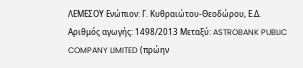ΛΕΜΕΣΟΥ Ενώπιον: Γ. Κυθραιώτου-Θεοδώρου, Ε.Δ. Αριθμός αγωγής: 1498/2013 Μεταξύ: ASTROBANK PUBLIC COMPANY LIMITED (πρώην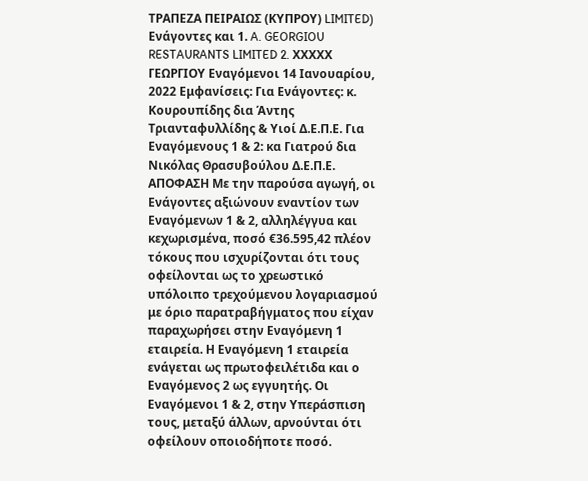ΤΡΑΠΕΖΑ ΠΕΙΡΑΙΩΣ (ΚΥΠΡΟΥ) LIMITED) Ενάγοντες και 1. A. GEORGIOU RESTAURANTS LIMITED 2. ΧΧΧΧΧ ΓΕΩΡΓΙΟΥ Εναγόμενοι 14 Ιανουαρίου, 2022 Εμφανίσεις: Για Ενάγοντες: κ. Κουρουπίδης δια Άντης Τριανταφυλλίδης & Υιοί Δ.Ε.Π.Ε. Για Εναγόμενους 1 & 2: κα Γιατρού δια Νικόλας Θρασυβούλου Δ.Ε.Π.Ε. ΑΠΟΦΑΣΗ Με την παρούσα αγωγή, οι Ενάγοντες αξιώνουν εναντίον των Εναγόμενων 1 & 2, αλληλέγγυα και κεχωρισμένα, ποσό €36.595,42 πλέον τόκους που ισχυρίζονται ότι τους οφείλονται ως το χρεωστικό υπόλοιπο τρεχούμενου λογαριασμού με όριο παρατραβήγματος που είχαν παραχωρήσει στην Εναγόμενη 1 εταιρεία. Η Εναγόμενη 1 εταιρεία ενάγεται ως πρωτοφειλέτιδα και ο Εναγόμενος 2 ως εγγυητής. Οι Εναγόμενοι 1 & 2, στην Υπεράσπιση τους, μεταξύ άλλων, αρνούνται ότι οφείλουν οποιοδήποτε ποσό.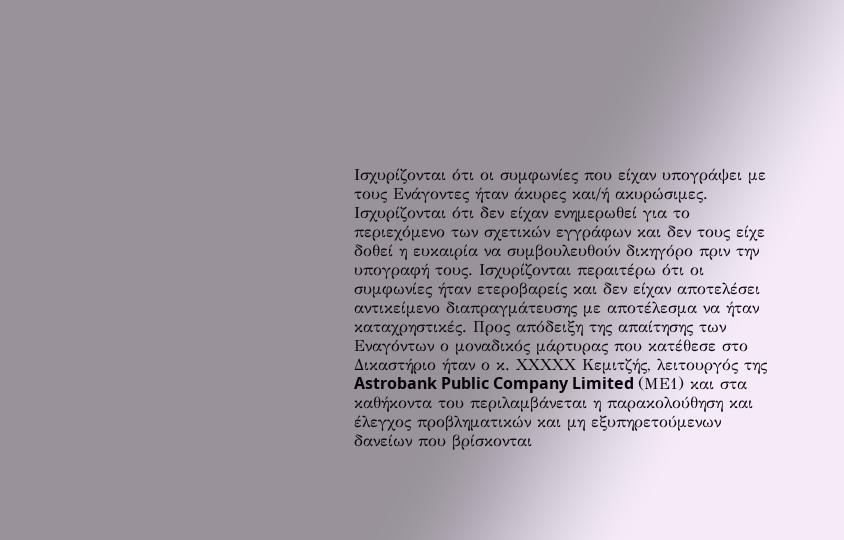Ισχυρίζονται ότι οι συμφωνίες που είχαν υπογράψει με τους Ενάγοντες ήταν άκυρες και/ή ακυρώσιμες. Ισχυρίζονται ότι δεν είχαν ενημερωθεί για το περιεχόμενο των σχετικών εγγράφων και δεν τους είχε δοθεί η ευκαιρία να συμβουλευθούν δικηγόρο πριν την υπογραφή τους. Ισχυρίζονται περαιτέρω ότι οι συμφωνίες ήταν ετεροβαρείς και δεν είχαν αποτελέσει αντικείμενο διαπραγμάτευσης με αποτέλεσμα να ήταν καταχρηστικές. Προς απόδειξη της απαίτησης των Εναγόντων ο μοναδικός μάρτυρας που κατέθεσε στο Δικαστήριο ήταν ο κ. ΧΧΧΧΧ Κεμιτζής, λειτουργός της Astrobank Public Company Limited (ΜΕ1) και στα καθήκοντα του περιλαμβάνεται η παρακολούθηση και έλεγχος προβληματικών και μη εξυπηρετούμενων δανείων που βρίσκονται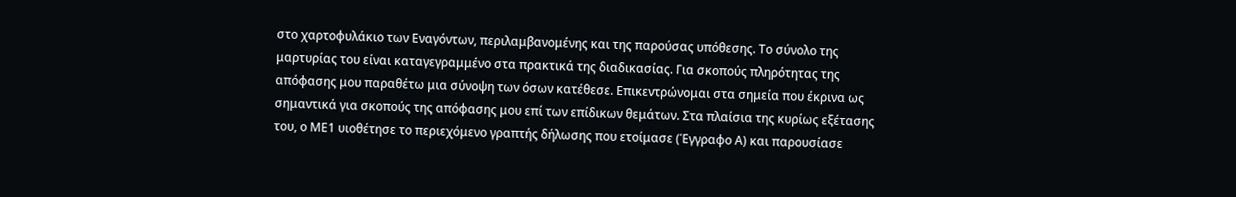στο χαρτοφυλάκιο των Εναγόντων, περιλαμβανομένης και της παρούσας υπόθεσης. Το σύνολο της μαρτυρίας του είναι καταγεγραμμένο στα πρακτικά της διαδικασίας. Για σκοπούς πληρότητας της απόφασης μου παραθέτω μια σύνοψη των όσων κατέθεσε. Επικεντρώνομαι στα σημεία που έκρινα ως σημαντικά για σκοπούς της απόφασης μου επί των επίδικων θεμάτων. Στα πλαίσια της κυρίως εξέτασης του, ο ΜΕ1 υιοθέτησε το περιεχόμενο γραπτής δήλωσης που ετοίμασε (Έγγραφο Α) και παρουσίασε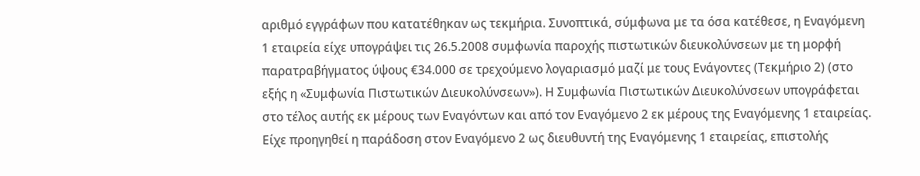αριθμό εγγράφων που κατατέθηκαν ως τεκμήρια. Συνοπτικά, σύμφωνα με τα όσα κατέθεσε, η Εναγόμενη 1 εταιρεία είχε υπογράψει τις 26.5.2008 συμφωνία παροχής πιστωτικών διευκολύνσεων με τη μορφή παρατραβήγματος ύψους €34.000 σε τρεχούμενο λογαριασμό μαζί με τους Ενάγοντες (Τεκμήριο 2) (στο εξής η «Συμφωνία Πιστωτικών Διευκολύνσεων»). Η Συμφωνία Πιστωτικών Διευκολύνσεων υπογράφεται στο τέλος αυτής εκ μέρους των Εναγόντων και από τον Εναγόμενο 2 εκ μέρους της Εναγόμενης 1 εταιρείας. Είχε προηγηθεί η παράδοση στον Εναγόμενο 2 ως διευθυντή της Εναγόμενης 1 εταιρείας, επιστολής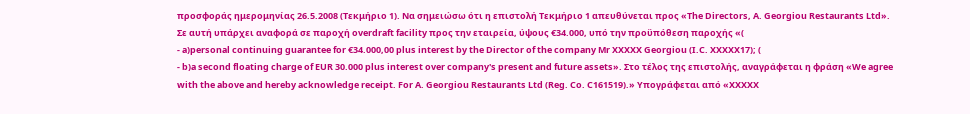προσφοράς ημερομηνίας 26.5.2008 (Τεκμήριο 1). Να σημειώσω ότι η επιστολή Τεκμήριο 1 απευθύνεται προς «The Directors, A. Georgiou Restaurants Ltd». Σε αυτή υπάρχει αναφορά σε παροχή overdraft facility προς την εταιρεία, ύψους €34.000, υπό την προϋπόθεση παροχής «(
- a)personal continuing guarantee for €34.000,00 plus interest by the Director of the company Mr XXXXX Georgiou (I.C. XXXXX17); (
- b)a second floating charge of EUR 30.000 plus interest over company's present and future assets». Στο τέλος της επιστολής, αναγράφεται η φράση «We agree with the above and hereby acknowledge receipt. For A. Georgiou Restaurants Ltd (Reg. Co. C161519).» Υπογράφεται από «ΧΧΧΧΧ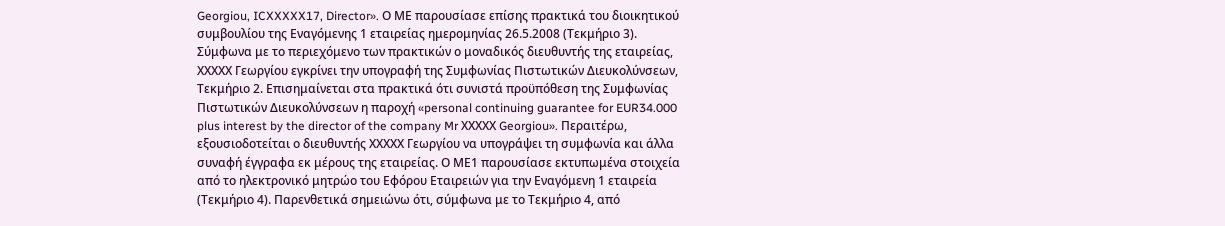Georgiou, ICXXXXX17, Director». Ο ΜΕ παρουσίασε επίσης πρακτικά του διοικητικού συμβουλίου της Εναγόμενης 1 εταιρείας ημερομηνίας 26.5.2008 (Τεκμήριο 3). Σύμφωνα με το περιεχόμενο των πρακτικών ο μοναδικός διευθυντής της εταιρείας, ΧΧΧΧΧ Γεωργίου εγκρίνει την υπογραφή της Συμφωνίας Πιστωτικών Διευκολύνσεων, Τεκμήριο 2. Επισημαίνεται στα πρακτικά ότι συνιστά προϋπόθεση της Συμφωνίας Πιστωτικών Διευκολύνσεων η παροχή «personal continuing guarantee for EUR34.000 plus interest by the director of the company Mr ΧΧΧΧΧ Georgiou». Περαιτέρω, εξουσιοδοτείται ο διευθυντής ΧΧΧΧΧ Γεωργίου να υπογράψει τη συμφωνία και άλλα συναφή έγγραφα εκ μέρους της εταιρείας. Ο ΜΕ1 παρουσίασε εκτυπωμένα στοιχεία από το ηλεκτρονικό μητρώο του Εφόρου Εταιρειών για την Εναγόμενη 1 εταιρεία (Τεκμήριο 4). Παρενθετικά σημειώνω ότι, σύμφωνα με το Τεκμήριο 4, από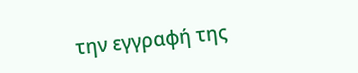την εγγραφή της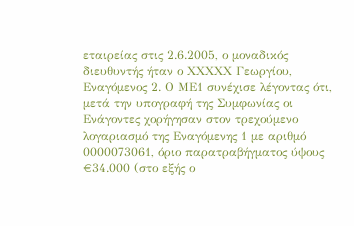εταιρείας στις 2.6.2005, ο μοναδικός διευθυντής ήταν ο ΧΧΧΧΧ Γεωργίου, Εναγόμενος 2. Ο ΜΕ1 συνέχισε λέγοντας ότι, μετά την υπογραφή της Συμφωνίας οι Ενάγοντες χορήγησαν στον τρεχούμενο λογαριασμό της Εναγόμενης 1 με αριθμό 0000073061, όριο παρατραβήγματος ύψους €34.000 (στο εξής ο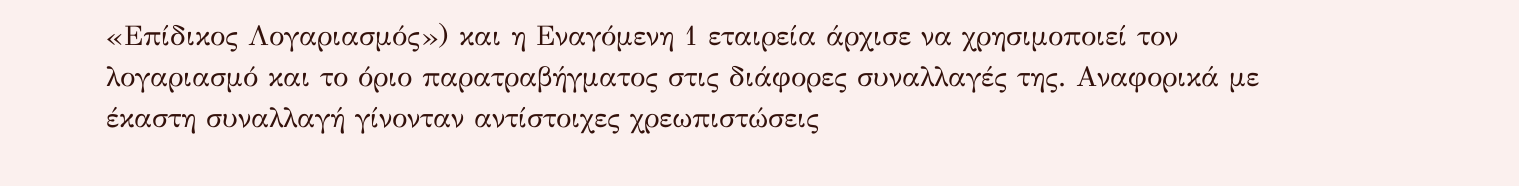«Επίδικος Λογαριασμός») και η Εναγόμενη 1 εταιρεία άρχισε να χρησιμοποιεί τον λογαριασμό και το όριο παρατραβήγματος στις διάφορες συναλλαγές της. Αναφορικά με έκαστη συναλλαγή γίνονταν αντίστοιχες χρεωπιστώσεις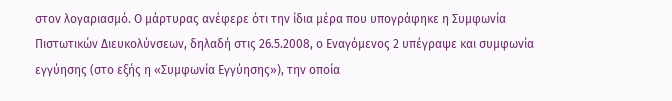στον λογαριασμό. Ο μάρτυρας ανέφερε ότι την ίδια μέρα που υπογράφηκε η Συμφωνία Πιστωτικών Διευκολύνσεων, δηλαδή στις 26.5.2008, ο Εναγόμενος 2 υπέγραψε και συμφωνία εγγύησης (στο εξής η «Συμφωνία Εγγύησης»), την οποία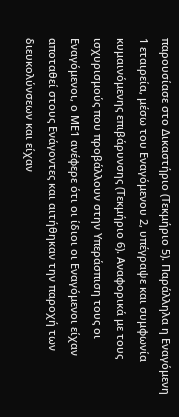παρουσίασε στο Δικαστήριο (Τεκμήριο 5). Παράλληλα η Εναγόμενη 1 εταιρεία, μέσω του Εναγόμενου 2, υπέγραψε και συμφωνία κυμαινόμενης επιβάρυνσης (Τεκμήριο 6). Αναφορικά με τους ισχυρισμούς που προβάλλουν στην Υπεράσπιση τους οι Εναγόμενοι, ο ΜΕ1 ανέφερε ότι οι ίδιοι οι Εναγόμενοι είχαν αποταθεί στους Ενάγοντες και αιτήθηκαν την παροχή των διευκολύνσεων και είχαν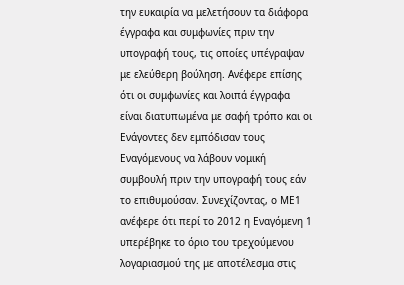την ευκαιρία να μελετήσουν τα διάφορα έγγραφα και συμφωνίες πριν την υπογραφή τους, τις οποίες υπέγραψαν με ελεύθερη βούληση. Ανέφερε επίσης ότι οι συμφωνίες και λοιπά έγγραφα είναι διατυπωμένα με σαφή τρόπο και οι Ενάγοντες δεν εμπόδισαν τους Εναγόμενους να λάβουν νομική συμβουλή πριν την υπογραφή τους εάν το επιθυμούσαν. Συνεχίζοντας, ο ΜΕ1 ανέφερε ότι περί το 2012 η Εναγόμενη 1 υπερέβηκε το όριο του τρεχούμενου λογαριασμού της με αποτέλεσμα στις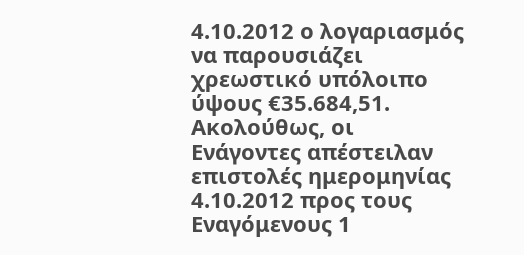4.10.2012 ο λογαριασμός να παρουσιάζει χρεωστικό υπόλοιπο ύψους €35.684,51. Ακολούθως, οι Ενάγοντες απέστειλαν επιστολές ημερομηνίας 4.10.2012 προς τους Εναγόμενους 1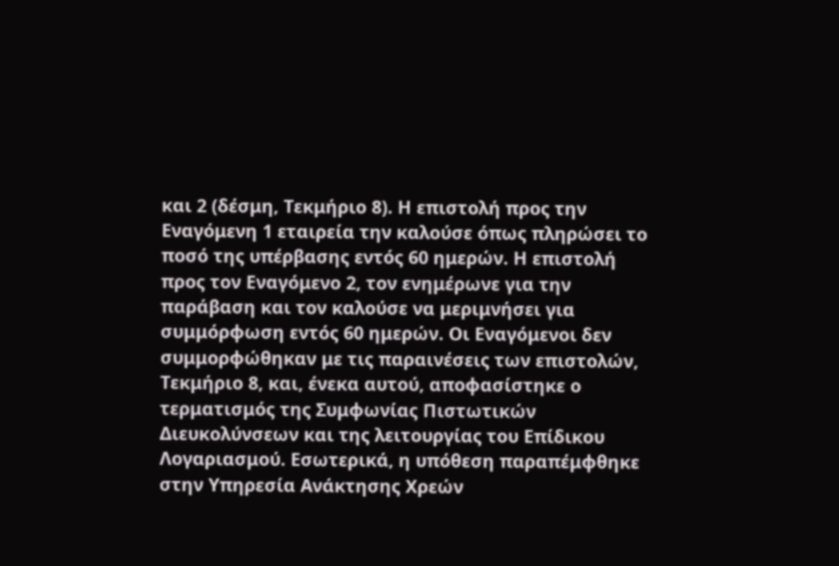και 2 (δέσμη, Τεκμήριο 8). Η επιστολή προς την Εναγόμενη 1 εταιρεία την καλούσε όπως πληρώσει το ποσό της υπέρβασης εντός 60 ημερών. Η επιστολή προς τον Εναγόμενο 2, τον ενημέρωνε για την παράβαση και τον καλούσε να μεριμνήσει για συμμόρφωση εντός 60 ημερών. Οι Εναγόμενοι δεν συμμορφώθηκαν με τις παραινέσεις των επιστολών, Τεκμήριο 8, και, ένεκα αυτού, αποφασίστηκε ο τερματισμός της Συμφωνίας Πιστωτικών Διευκολύνσεων και της λειτουργίας του Επίδικου Λογαριασμού. Εσωτερικά, η υπόθεση παραπέμφθηκε στην Υπηρεσία Ανάκτησης Χρεών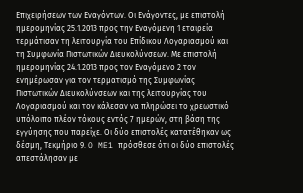Επιχειρήσεων των Εναγόντων. Οι Ενάγοντες, με επιστολή ημερομηνίας 25.1.2013 προς την Εναγόμενη 1 εταιρεία τερμάτισαν τη λειτουργία του Επίδικου Λογαριασμού και τη Συμφωνία Πιστωτικών Διευκολύνσεων. Με επιστολή ημερομηνίας 24.1.2013 προς τον Εναγόμενο 2 τον ενημέρωσαν για τον τερματισμό της Συμφωνίας Πιστωτικών Διευκολύνσεων και της λειτουργίας του Λογαριασμού και τον κάλεσαν να πληρώσει το χρεωστικό υπόλοιπο πλέον τόκους εντός 7 ημερών, στη βάση της εγγύησης που παρείχε. Οι δύο επιστολές κατατέθηκαν ως δέσμη, Τεκμήριο 9. O ME1 πρόσθεσε ότι οι δύο επιστολές απεστάλησαν με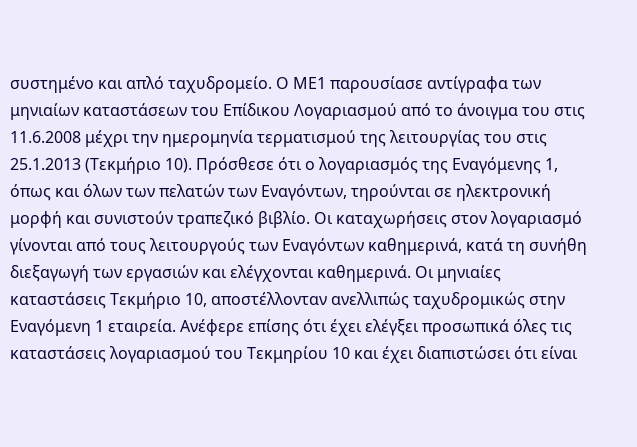συστημένο και απλό ταχυδρομείο. Ο ΜΕ1 παρουσίασε αντίγραφα των μηνιαίων καταστάσεων του Επίδικου Λογαριασμού από το άνοιγμα του στις 11.6.2008 μέχρι την ημερομηνία τερματισμού της λειτουργίας του στις 25.1.2013 (Τεκμήριο 10). Πρόσθεσε ότι ο λογαριασμός της Εναγόμενης 1, όπως και όλων των πελατών των Εναγόντων, τηρούνται σε ηλεκτρονική μορφή και συνιστούν τραπεζικό βιβλίο. Οι καταχωρήσεις στον λογαριασμό γίνονται από τους λειτουργούς των Εναγόντων καθημερινά, κατά τη συνήθη διεξαγωγή των εργασιών και ελέγχονται καθημερινά. Οι μηνιαίες καταστάσεις Τεκμήριο 10, αποστέλλονταν ανελλιπώς ταχυδρομικώς στην Εναγόμενη 1 εταιρεία. Ανέφερε επίσης ότι έχει ελέγξει προσωπικά όλες τις καταστάσεις λογαριασμού του Τεκμηρίου 10 και έχει διαπιστώσει ότι είναι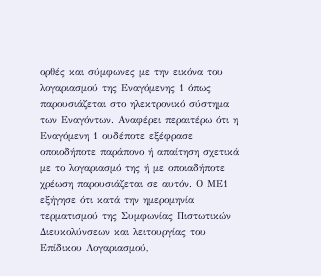ορθές και σύμφωνες με την εικόνα του λογαριασμού της Εναγόμενης 1 όπως παρουσιάζεται στο ηλεκτρονικό σύστημα των Εναγόντων. Αναφέρει περαιτέρω ότι η Εναγόμενη 1 ουδέποτε εξέφρασε οποιοδήποτε παράπονο ή απαίτηση σχετικά με το λογαριασμό της ή με οποιαδήποτε χρέωση παρουσιάζεται σε αυτόν. Ο ΜΕ1 εξήγησε ότι κατά την ημερομηνία τερματισμού της Συμφωνίας Πιστωτικών Διευκολύνσεων και λειτουργίας του Επίδικου Λογαριασμού,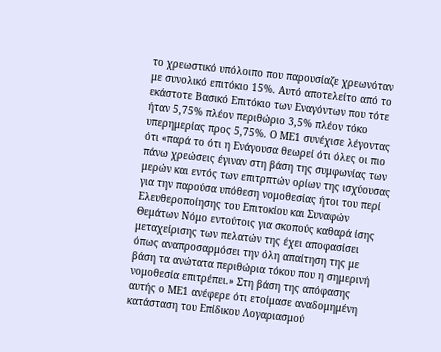το χρεωστικό υπόλοιπο που παρουσίαζε χρεωνόταν με συνολικό επιτόκιο 15%. Αυτό αποτελείτο από το εκάστοτε Βασικό Επιτόκιο των Εναγόντων που τότε ήταν 5,75% πλέον περιθώριο 3,5% πλέον τόκο υπερημερίας προς 5,75%. Ο ΜΕ1 συνέχισε λέγοντας ότι «παρά το ότι η Ενάγουσα θεωρεί ότι όλες οι πιο πάνω χρεώσεις έγιναν στη βάση της συμφωνίας των μερών και εντός των επιτρπτών ορίων της ισχύουσας για την παρούσα υπόθεση νομοθεσίας ήτοι του περί Ελευθεροποίησης του Επιτοκίου και Συναφών Θεμάτων Νόμο εντούτοις για σκοπούς καθαρά ίσης μεταχείρισης των πελατών της έχει αποφασίσει όπως αναπροσαρμόσει την όλη απαίτηση της με βάση τα ανώτατα περιθώρια τόκου που η σημερινή νομοθεσία επιτρέπει.» Στη βάση της απόφασης αυτής ο ΜΕ1 ανέφερε ότι ετοίμασε αναδομημένη κατάσταση του Επίδικου Λογαριασμού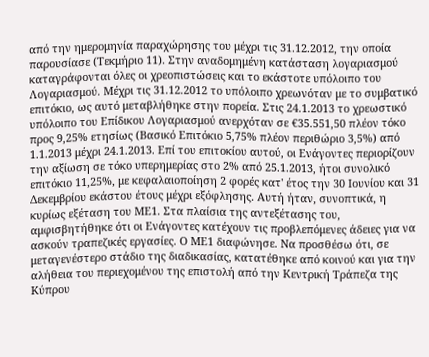από την ημερομηνία παραχώρησης του μέχρι τις 31.12.2012, την οποία παρουσίασε (Τεκμήριο 11). Στην αναδομημένη κατάσταση λογαριασμού καταγράφονται όλες οι χρεοπιστώσεις και το εκάστοτε υπόλοιπο του Λογαριασμού. Μέχρι τις 31.12.2012 το υπόλοιπο χρεωνόταν με το συμβατικό επιτόκιο, ως αυτό μεταβλήθηκε στην πορεία. Στις 24.1.2013 το χρεωστικό υπόλοιπο του Επίδικου Λογαριασμού ανερχόταν σε €35.551,50 πλέον τόκο προς 9,25% ετησίως (Βασικό Επιτόκιο 5,75% πλέον περιθώριο 3,5%) από 1.1.2013 μέχρι 24.1.2013. Επί του επιτοκίου αυτού, οι Ενάγοντες περιορίζουν την αξίωση σε τόκο υπερημερίας στο 2% από 25.1.2013, ήτοι συνολικό επιτόκιο 11,25%, με κεφαλαιοποίηση 2 φορές κατ' έτος την 30 Ιουνίου και 31 Δεκεμβρίου εκάστου έτους μέχρι εξόφλησης. Αυτή ήταν, συνοπτικά, η κυρίως εξέταση του ΜΕ1. Στα πλαίσια της αντεξέτασης του, αμφισβητήθηκε ότι οι Ενάγοντες κατέχουν τις προβλεπόμενες άδειες για να ασκούν τραπεζικές εργασίες. Ο ΜΕ1 διαφώνησε. Να προσθέσω ότι, σε μεταγενέστερο στάδιο της διαδικασίας, κατατέθηκε από κοινού και για την αλήθεια του περιεχομένου της επιστολή από την Κεντρική Τράπεζα της Κύπρου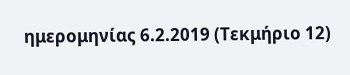ημερομηνίας 6.2.2019 (Τεκμήριο 12)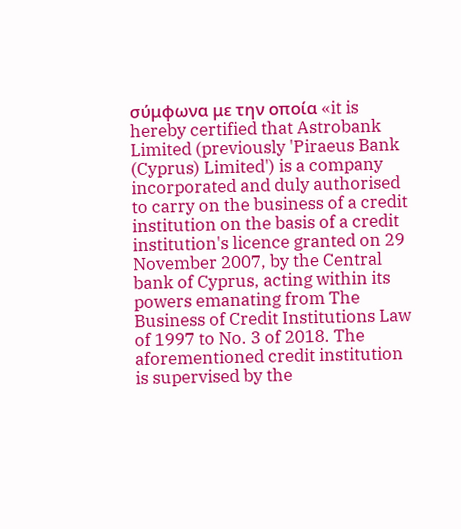σύμφωνα με την οποία «it is hereby certified that Astrobank Limited (previously 'Piraeus Bank (Cyprus) Limited') is a company incorporated and duly authorised to carry on the business of a credit institution on the basis of a credit institution's licence granted on 29 November 2007, by the Central bank of Cyprus, acting within its powers emanating from The Business of Credit Institutions Law of 1997 to No. 3 of 2018. The aforementioned credit institution is supervised by the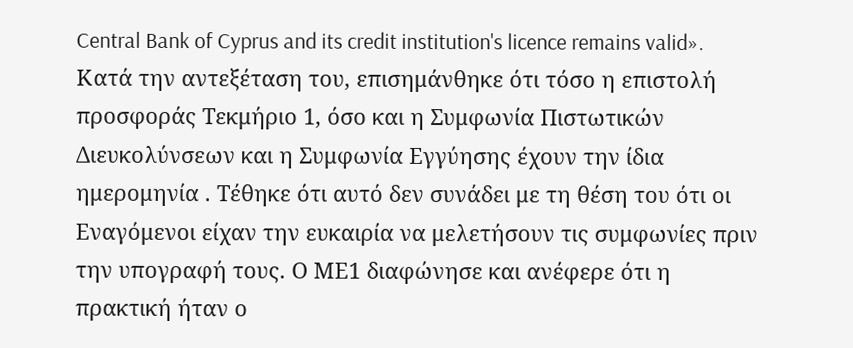Central Bank of Cyprus and its credit institution's licence remains valid». Κατά την αντεξέταση του, επισημάνθηκε ότι τόσο η επιστολή προσφοράς Τεκμήριο 1, όσο και η Συμφωνία Πιστωτικών Διευκολύνσεων και η Συμφωνία Εγγύησης έχουν την ίδια ημερομηνία . Τέθηκε ότι αυτό δεν συνάδει με τη θέση του ότι οι Εναγόμενοι είχαν την ευκαιρία να μελετήσουν τις συμφωνίες πριν την υπογραφή τους. Ο ΜΕ1 διαφώνησε και ανέφερε ότι η πρακτική ήταν ο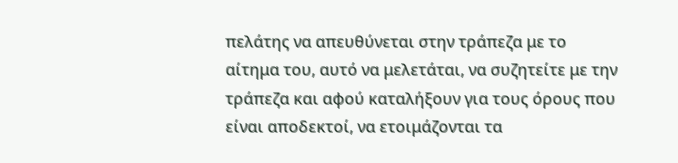πελάτης να απευθύνεται στην τράπεζα με το αίτημα του, αυτό να μελετάται, να συζητείτε με την τράπεζα και αφού καταλήξουν για τους όρους που είναι αποδεκτοί, να ετοιμάζονται τα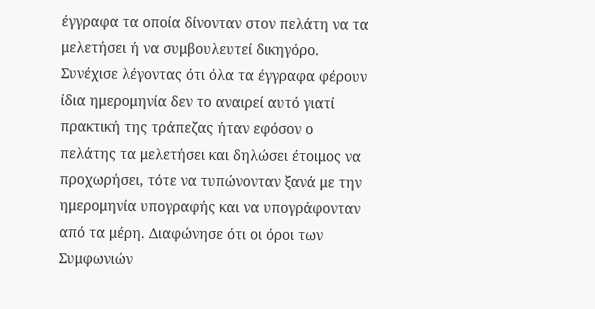έγγραφα τα οποία δίνονταν στον πελάτη να τα μελετήσει ή να συμβουλευτεί δικηγόρο. Συνέχισε λέγοντας ότι όλα τα έγγραφα φέρουν ίδια ημερομηνία δεν το αναιρεί αυτό γιατί πρακτική της τράπεζας ήταν εφόσον ο πελάτης τα μελετήσει και δηλώσει έτοιμος να προχωρήσει, τότε να τυπώνονταν ξανά με την ημερομηνία υπογραφής και να υπογράφονταν από τα μέρη. Διαφώνησε ότι οι όροι των Συμφωνιών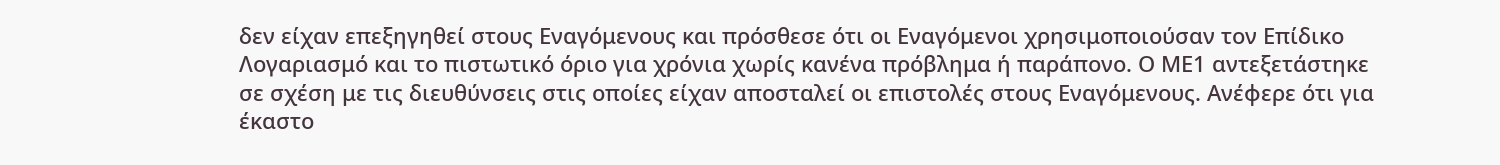δεν είχαν επεξηγηθεί στους Εναγόμενους και πρόσθεσε ότι οι Εναγόμενοι χρησιμοποιούσαν τον Επίδικο Λογαριασμό και το πιστωτικό όριο για χρόνια χωρίς κανένα πρόβλημα ή παράπονο. Ο ΜΕ1 αντεξετάστηκε σε σχέση με τις διευθύνσεις στις οποίες είχαν αποσταλεί οι επιστολές στους Εναγόμενους. Ανέφερε ότι για έκαστο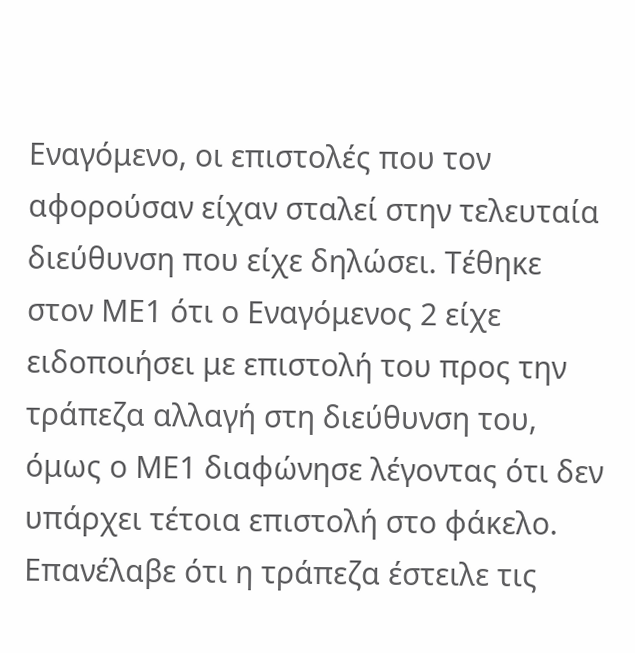Εναγόμενο, οι επιστολές που τον αφορούσαν είχαν σταλεί στην τελευταία διεύθυνση που είχε δηλώσει. Τέθηκε στον ΜΕ1 ότι ο Εναγόμενος 2 είχε ειδοποιήσει με επιστολή του προς την τράπεζα αλλαγή στη διεύθυνση του, όμως ο ΜΕ1 διαφώνησε λέγοντας ότι δεν υπάρχει τέτοια επιστολή στο φάκελο. Επανέλαβε ότι η τράπεζα έστειλε τις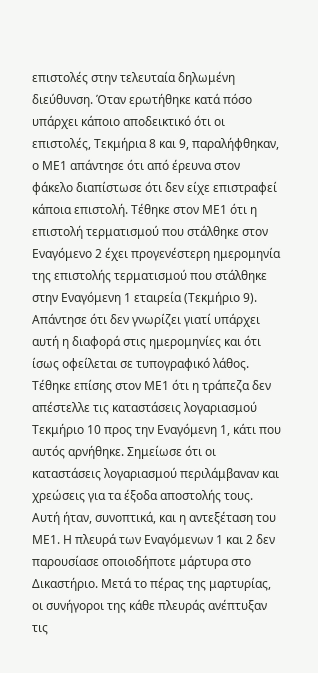επιστολές στην τελευταία δηλωμένη διεύθυνση. Όταν ερωτήθηκε κατά πόσο υπάρχει κάποιο αποδεικτικό ότι οι επιστολές, Τεκμήρια 8 και 9, παραλήφθηκαν, ο ΜΕ1 απάντησε ότι από έρευνα στον φάκελο διαπίστωσε ότι δεν είχε επιστραφεί κάποια επιστολή. Τέθηκε στον ΜΕ1 ότι η επιστολή τερματισμού που στάλθηκε στον Εναγόμενο 2 έχει προγενέστερη ημερομηνία της επιστολής τερματισμού που στάλθηκε στην Εναγόμενη 1 εταιρεία (Τεκμήριο 9). Απάντησε ότι δεν γνωρίζει γιατί υπάρχει αυτή η διαφορά στις ημερομηνίες και ότι ίσως οφείλεται σε τυπογραφικό λάθος. Τέθηκε επίσης στον ΜΕ1 ότι η τράπεζα δεν απέστελλε τις καταστάσεις λογαριασμού Τεκμήριο 10 προς την Εναγόμενη 1, κάτι που αυτός αρνήθηκε. Σημείωσε ότι οι καταστάσεις λογαριασμού περιλάμβαναν και χρεώσεις για τα έξοδα αποστολής τους. Αυτή ήταν, συνοπτικά, και η αντεξέταση του ΜΕ1. Η πλευρά των Εναγόμενων 1 και 2 δεν παρουσίασε οποιοδήποτε μάρτυρα στο Δικαστήριο. Μετά το πέρας της μαρτυρίας, οι συνήγοροι της κάθε πλευράς ανέπτυξαν τις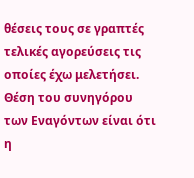θέσεις τους σε γραπτές τελικές αγορεύσεις τις οποίες έχω μελετήσει. Θέση του συνηγόρου των Εναγόντων είναι ότι η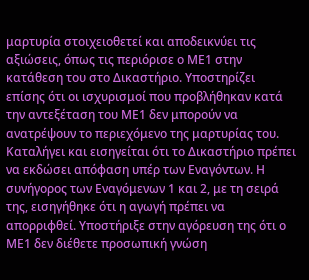μαρτυρία στοιχειοθετεί και αποδεικνύει τις αξιώσεις, όπως τις περιόρισε ο ΜΕ1 στην κατάθεση του στο Δικαστήριο. Υποστηρίζει επίσης ότι οι ισχυρισμοί που προβλήθηκαν κατά την αντεξέταση του ΜΕ1 δεν μπορούν να ανατρέψουν το περιεχόμενο της μαρτυρίας του. Καταλήγει και εισηγείται ότι το Δικαστήριο πρέπει να εκδώσει απόφαση υπέρ των Εναγόντων. Η συνήγορος των Εναγόμενων 1 και 2, με τη σειρά της, εισηγήθηκε ότι η αγωγή πρέπει να απορριφθεί. Υποστήριξε στην αγόρευση της ότι ο ΜΕ1 δεν διέθετε προσωπική γνώση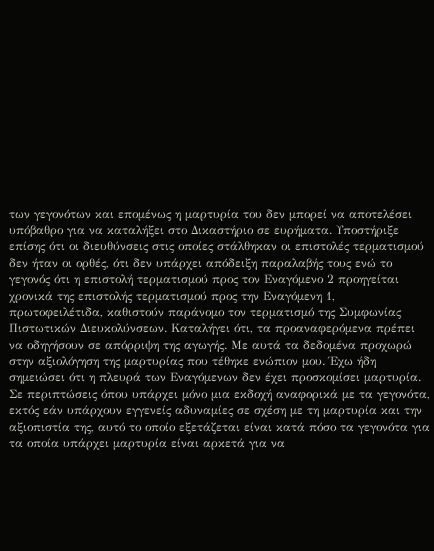των γεγονότων και επομένως η μαρτυρία του δεν μπορεί να αποτελέσει υπόβαθρο για να καταλήξει στο Δικαστήριο σε ευρήματα. Υποστήριξε επίσης ότι οι διευθύνσεις στις οποίες στάλθηκαν οι επιστολές τερματισμού δεν ήταν οι ορθές, ότι δεν υπάρχει απόδειξη παραλαβής τους ενώ το γεγονός ότι η επιστολή τερματισμού προς τον Εναγόμενο 2 προηγείται χρονικά της επιστολής τερματισμού προς την Εναγόμενη 1, πρωτοφειλέτιδα, καθιστούν παράνομο τον τερματισμό της Συμφωνίας Πιστωτικών Διευκολύνσεων. Καταλήγει ότι, τα προαναφερόμενα πρέπει να οδηγήσουν σε απόρριψη της αγωγής. Με αυτά τα δεδομένα προχωρώ στην αξιολόγηση της μαρτυρίας που τέθηκε ενώπιον μου. Έχω ήδη σημειώσει ότι η πλευρά των Εναγόμενων δεν έχει προσκομίσει μαρτυρία. Σε περιπτώσεις όπου υπάρχει μόνο μια εκδοχή αναφορικά με τα γεγονότα, εκτός εάν υπάρχουν εγγενείς αδυναμίες σε σχέση με τη μαρτυρία και την αξιοπιστία της, αυτό το οποίο εξετάζεται είναι κατά πόσο τα γεγονότα για τα οποία υπάρχει μαρτυρία είναι αρκετά για να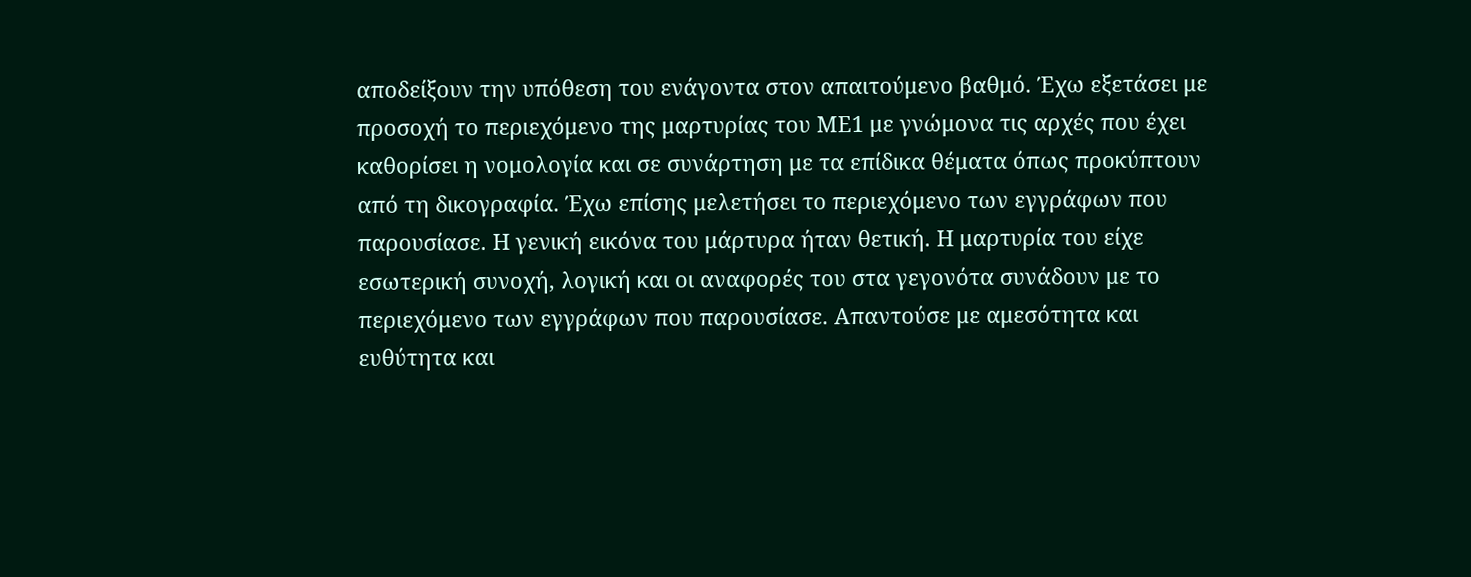αποδείξουν την υπόθεση του ενάγοντα στον απαιτούμενο βαθμό. Έχω εξετάσει με προσοχή το περιεχόμενο της μαρτυρίας του ΜΕ1 με γνώμονα τις αρχές που έχει καθορίσει η νομολογία και σε συνάρτηση με τα επίδικα θέματα όπως προκύπτουν από τη δικογραφία. Έχω επίσης μελετήσει το περιεχόμενο των εγγράφων που παρουσίασε. Η γενική εικόνα του μάρτυρα ήταν θετική. Η μαρτυρία του είχε εσωτερική συνοχή, λογική και οι αναφορές του στα γεγονότα συνάδουν με το περιεχόμενο των εγγράφων που παρουσίασε. Απαντούσε με αμεσότητα και ευθύτητα και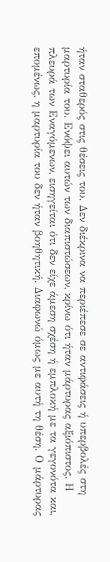ήταν σταθερός στις θέσεις του. Δεν διέκρινα να περιέπεσε σε αντιφάσεις ή υπερβολές στη μαρτυρία του. Ενόψει αυτών των διαπιστώσεων, κρίνω ότι ήταν μάρτυρας αξιόπιστος. Η πλευρά των Εναγόμενων, εισηγείται ότι δεν είχε άμεση σχέση ή εμπλοκή με τα γεγονότα και, επομένως, η μαρτυρία του δεν ήταν βοηθητική. Διαφωνώ όμως με αυτή τη θέση. Ο μάρτυρας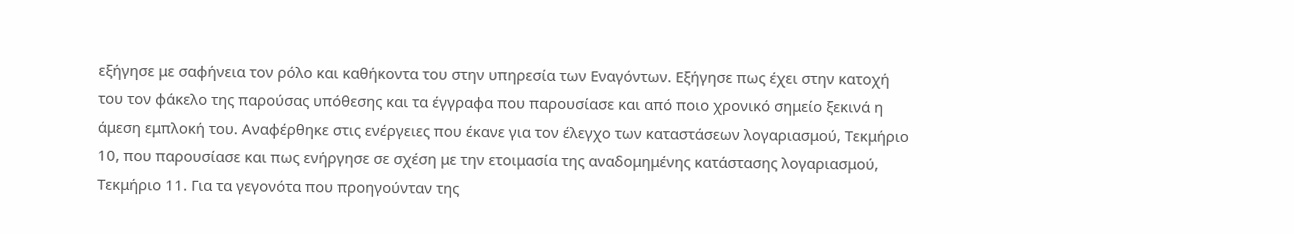εξήγησε με σαφήνεια τον ρόλο και καθήκοντα του στην υπηρεσία των Εναγόντων. Εξήγησε πως έχει στην κατοχή του τον φάκελο της παρούσας υπόθεσης και τα έγγραφα που παρουσίασε και από ποιο χρονικό σημείο ξεκινά η άμεση εμπλοκή του. Αναφέρθηκε στις ενέργειες που έκανε για τον έλεγχο των καταστάσεων λογαριασμού, Τεκμήριο 10, που παρουσίασε και πως ενήργησε σε σχέση με την ετοιμασία της αναδομημένης κατάστασης λογαριασμού, Τεκμήριο 11. Για τα γεγονότα που προηγούνταν της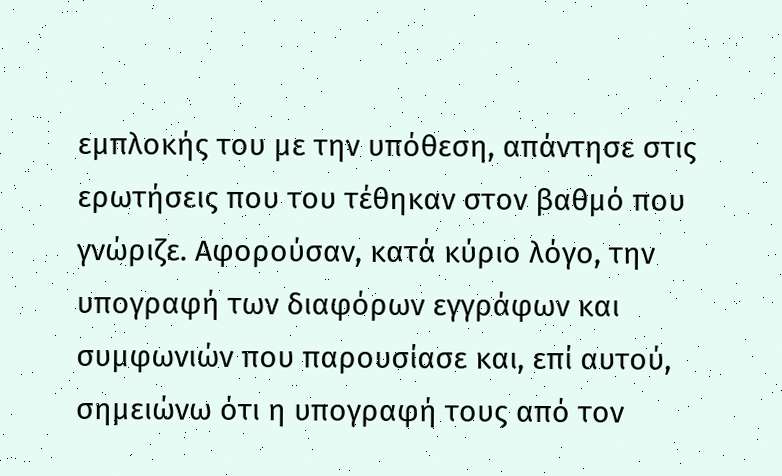εμπλοκής του με την υπόθεση, απάντησε στις ερωτήσεις που του τέθηκαν στον βαθμό που γνώριζε. Αφορούσαν, κατά κύριο λόγο, την υπογραφή των διαφόρων εγγράφων και συμφωνιών που παρουσίασε και, επί αυτού, σημειώνω ότι η υπογραφή τους από τον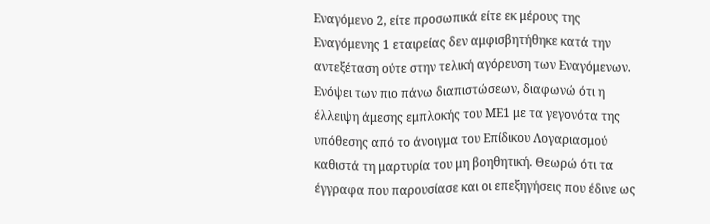Εναγόμενο 2, είτε προσωπικά είτε εκ μέρους της Εναγόμενης 1 εταιρείας δεν αμφισβητήθηκε κατά την αντεξέταση ούτε στην τελική αγόρευση των Εναγόμενων. Ενόψει των πιο πάνω διαπιστώσεων, διαφωνώ ότι η έλλειψη άμεσης εμπλοκής του ΜΕ1 με τα γεγονότα της υπόθεσης από το άνοιγμα του Επίδικου Λογαριασμού καθιστά τη μαρτυρία του μη βοηθητική. Θεωρώ ότι τα έγγραφα που παρουσίασε και οι επεξηγήσεις που έδινε ως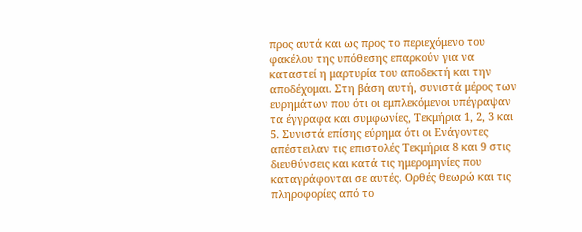προς αυτά και ως προς το περιεχόμενο του φακέλου της υπόθεσης επαρκούν για να καταστεί η μαρτυρία του αποδεκτή και την αποδέχομαι. Στη βάση αυτή, συνιστά μέρος των ευρημάτων που ότι οι εμπλεκόμενοι υπέγραψαν τα έγγραφα και συμφωνίες, Τεκμήρια 1, 2, 3 και 5. Συνιστά επίσης εύρημα ότι οι Ενάγοντες απέστειλαν τις επιστολές Τεκμήρια 8 και 9 στις διευθύνσεις και κατά τις ημερομηνίες που καταγράφονται σε αυτές. Ορθές θεωρώ και τις πληροφορίες από το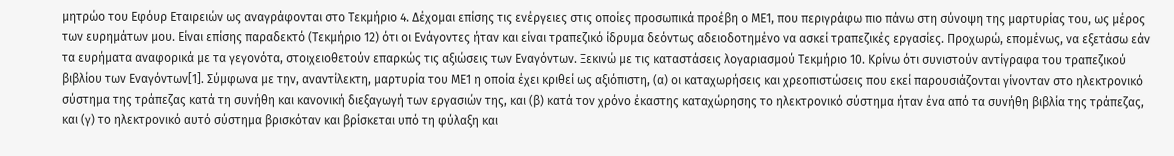μητρώο του Εφόυρ Εταιρειών ως αναγράφονται στο Τεκμήριο 4. Δέχομαι επίσης τις ενέργειες στις οποίες προσωπικά προέβη ο ΜΕ1, που περιγράφω πιο πάνω στη σύνοψη της μαρτυρίας του, ως μέρος των ευρημάτων μου. Είναι επίσης παραδεκτό (Τεκμήριο 12) ότι οι Ενάγοντες ήταν και είναι τραπεζικό ίδρυμα δεόντως αδειοδοτημένο να ασκεί τραπεζικές εργασίες. Προχωρώ, επομένως, να εξετάσω εάν τα ευρήματα αναφορικά με τα γεγονότα, στοιχειοθετούν επαρκώς τις αξιώσεις των Εναγόντων. Ξεκινώ με τις καταστάσεις λογαριασμού Τεκμήριο 10. Κρίνω ότι συνιστούν αντίγραφα του τραπεζικού βιβλίου των Εναγόντων[1]. Σύμφωνα με την, αναντίλεκτη, μαρτυρία του ΜΕ1 η οποία έχει κριθεί ως αξιόπιστη, (α) οι καταχωρήσεις και χρεοπιστώσεις που εκεί παρουσιάζονται γίνονταν στο ηλεκτρονικό σύστημα της τράπεζας κατά τη συνήθη και κανονική διεξαγωγή των εργασιών της, και (β) κατά τον χρόνο έκαστης καταχώρησης το ηλεκτρονικό σύστημα ήταν ένα από τα συνήθη βιβλία της τράπεζας, και (γ) το ηλεκτρονικό αυτό σύστημα βρισκόταν και βρίσκεται υπό τη φύλαξη και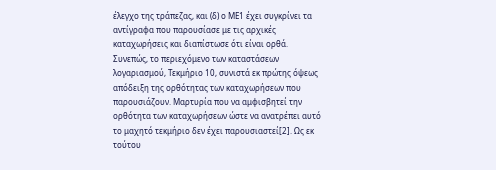έλεγχο της τράπεζας, και (δ) ο ΜΕ1 έχει συγκρίνει τα αντίγραφα που παρουσίασε με τις αρχικές καταχωρήσεις και διαπίστωσε ότι είναι ορθά. Συνεπώς, το περιεχόμενο των καταστάσεων λογαριασμού, Τεκμήριο 10, συνιστά εκ πρώτης όψεως απόδειξη της ορθότητας των καταχωρήσεων που παρουσιάζουν. Μαρτυρία που να αμφισβητεί την ορθότητα των καταχωρήσεων ώστε να ανατρέπει αυτό το μαχητό τεκμήριο δεν έχει παρουσιαστεί[2]. Ως εκ τούτου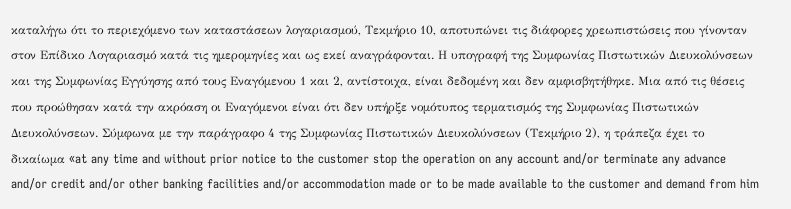καταλήγω ότι το περιεχόμενο των καταστάσεων λογαριασμού, Τεκμήριο 10, αποτυπώνει τις διάφορες χρεωπιστώσεις που γίνονταν στον Επίδικο Λογαριασμό κατά τις ημερομηνίες και ως εκεί αναγράφονται. Η υπογραφή της Συμφωνίας Πιστωτικών Διευκολύνσεων και της Συμφωνίας Εγγύησης από τους Εναγόμενου 1 και 2, αντίστοιχα, είναι δεδομένη και δεν αμφισβητήθηκε. Μια από τις θέσεις που προώθησαν κατά την ακρόαση οι Εναγόμενοι είναι ότι δεν υπήρξε νομότυπος τερματισμός της Συμφωνίας Πιστωτικών Διευκολύνσεων. Σύμφωνα με την παράγραφο 4 της Συμφωνίας Πιστωτικών Διευκολύνσεων (Τεκμήριο 2), η τράπεζα έχει το δικαίωμα «at any time and without prior notice to the customer stop the operation on any account and/or terminate any advance and/or credit and/or other banking facilities and/or accommodation made or to be made available to the customer and demand from him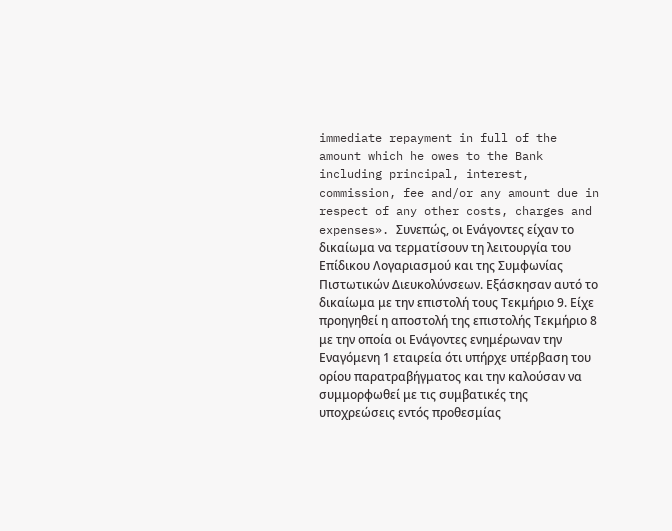immediate repayment in full of the amount which he owes to the Bank including principal, interest, commission, fee and/or any amount due in respect of any other costs, charges and expenses». Συνεπώς, οι Ενάγοντες είχαν το δικαίωμα να τερματίσουν τη λειτουργία του Επίδικου Λογαριασμού και της Συμφωνίας Πιστωτικών Διευκολύνσεων. Εξάσκησαν αυτό το δικαίωμα με την επιστολή τους Τεκμήριο 9. Είχε προηγηθεί η αποστολή της επιστολής Τεκμήριο 8 με την οποία οι Ενάγοντες ενημέρωναν την Εναγόμενη 1 εταιρεία ότι υπήρχε υπέρβαση του ορίου παρατραβήγματος και την καλούσαν να συμμορφωθεί με τις συμβατικές της υποχρεώσεις εντός προθεσμίας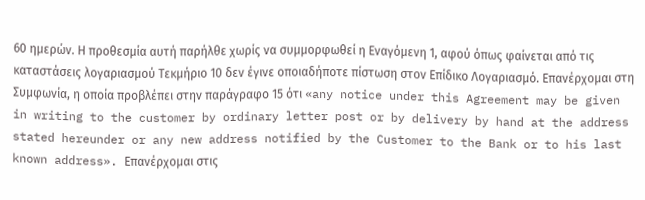60 ημερών. Η προθεσμία αυτή παρήλθε χωρίς να συμμορφωθεί η Εναγόμενη 1, αφού όπως φαίνεται από τις καταστάσεις λογαριασμού Τεκμήριο 10 δεν έγινε οποιαδήποτε πίστωση στον Επίδικο Λογαριασμό. Επανέρχομαι στη Συμφωνία, η οποία προβλέπει στην παράγραφο 15 ότι «any notice under this Agreement may be given in writing to the customer by ordinary letter post or by delivery by hand at the address stated hereunder or any new address notified by the Customer to the Bank or to his last known address». Επανέρχομαι στις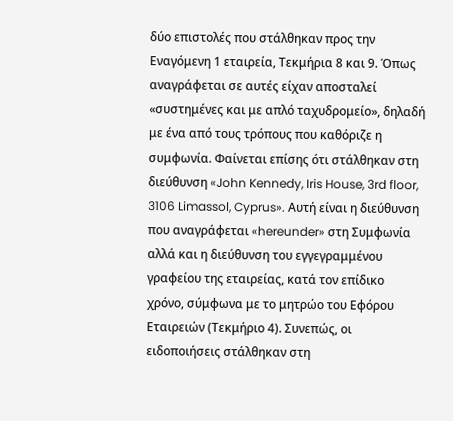δύο επιστολές που στάλθηκαν προς την Εναγόμενη 1 εταιρεία, Τεκμήρια 8 και 9. Όπως αναγράφεται σε αυτές είχαν αποσταλεί «συστημένες και με απλό ταχυδρομείο», δηλαδή με ένα από τους τρόπους που καθόριζε η συμφωνία. Φαίνεται επίσης ότι στάλθηκαν στη διεύθυνση «John Kennedy, Iris House, 3rd floor, 3106 Limassol, Cyprus». Αυτή είναι η διεύθυνση που αναγράφεται «hereunder» στη Συμφωνία αλλά και η διεύθυνση του εγγεγραμμένου γραφείου της εταιρείας, κατά τον επίδικο χρόνο, σύμφωνα με το μητρώο του Εφόρου Εταιρειών (Τεκμήριο 4). Συνεπώς, οι ειδοποιήσεις στάλθηκαν στη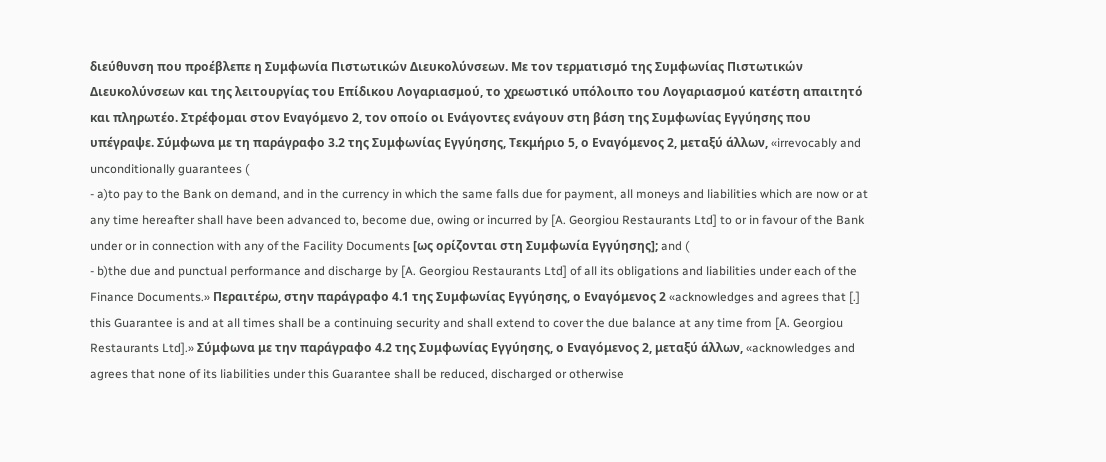διεύθυνση που προέβλεπε η Συμφωνία Πιστωτικών Διευκολύνσεων. Με τον τερματισμό της Συμφωνίας Πιστωτικών Διευκολύνσεων και της λειτουργίας του Επίδικου Λογαριασμού, το χρεωστικό υπόλοιπο του Λογαριασμού κατέστη απαιτητό και πληρωτέο. Στρέφομαι στον Εναγόμενο 2, τον οποίο οι Ενάγοντες ενάγουν στη βάση της Συμφωνίας Εγγύησης που υπέγραψε. Σύμφωνα με τη παράγραφο 3.2 της Συμφωνίας Εγγύησης, Τεκμήριο 5, ο Εναγόμενος 2, μεταξύ άλλων, «irrevocably and unconditionally guarantees (
- a)to pay to the Bank on demand, and in the currency in which the same falls due for payment, all moneys and liabilities which are now or at any time hereafter shall have been advanced to, become due, owing or incurred by [A. Georgiou Restaurants Ltd] to or in favour of the Bank under or in connection with any of the Facility Documents [ως ορίζονται στη Συμφωνία Εγγύησης]; and (
- b)the due and punctual performance and discharge by [A. Georgiou Restaurants Ltd] of all its obligations and liabilities under each of the Finance Documents.» Περαιτέρω, στην παράγραφο 4.1 της Συμφωνίας Εγγύησης, ο Εναγόμενος 2 «acknowledges and agrees that [.] this Guarantee is and at all times shall be a continuing security and shall extend to cover the due balance at any time from [A. Georgiou Restaurants Ltd].» Σύμφωνα με την παράγραφο 4.2 της Συμφωνίας Εγγύησης, ο Εναγόμενος 2, μεταξύ άλλων, «acknowledges and agrees that none of its liabilities under this Guarantee shall be reduced, discharged or otherwise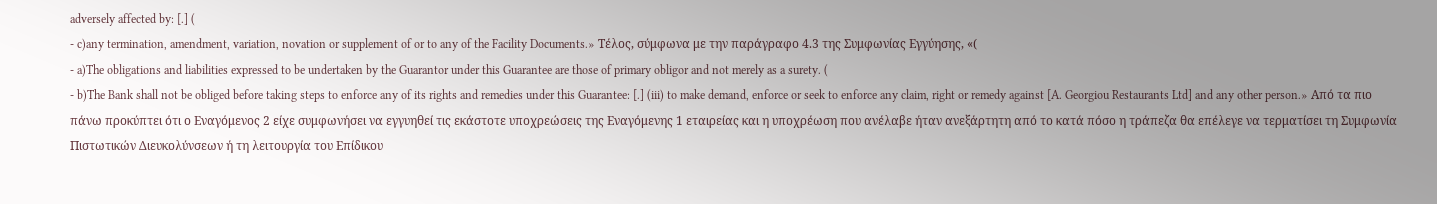adversely affected by: [.] (
- c)any termination, amendment, variation, novation or supplement of or to any of the Facility Documents.» Τέλος, σύμφωνα με την παράγραφο 4.3 της Συμφωνίας Εγγύησης, «(
- a)The obligations and liabilities expressed to be undertaken by the Guarantor under this Guarantee are those of primary obligor and not merely as a surety. (
- b)The Bank shall not be obliged before taking steps to enforce any of its rights and remedies under this Guarantee: [.] (iii) to make demand, enforce or seek to enforce any claim, right or remedy against [A. Georgiou Restaurants Ltd] and any other person.» Από τα πιο πάνω προκύπτει ότι ο Εναγόμενος 2 είχε συμφωνήσει να εγγυηθεί τις εκάστοτε υποχρεώσεις της Εναγόμενης 1 εταιρείας και η υποχρέωση που ανέλαβε ήταν ανεξάρτητη από το κατά πόσο η τράπεζα θα επέλεγε να τερματίσει τη Συμφωνία Πιστωτικών Διευκολύνσεων ή τη λειτουργία του Επίδικου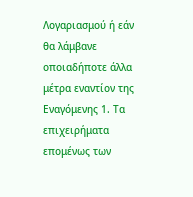Λογαριασμού ή εάν θα λάμβανε οποιαδήποτε άλλα μέτρα εναντίον της Εναγόμενης 1. Τα επιχειρήματα επομένως των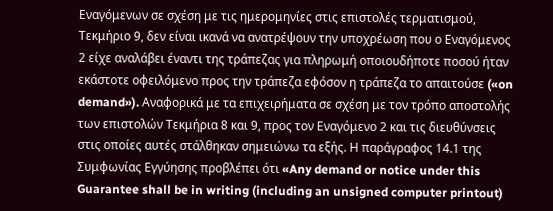Εναγόμενων σε σχέση με τις ημερομηνίες στις επιστολές τερματισμού, Τεκμήριο 9, δεν είναι ικανά να ανατρέψουν την υποχρέωση που ο Εναγόμενος 2 είχε αναλάβει έναντι της τράπεζας για πληρωμή οποιουδήποτε ποσού ήταν εκάστοτε οφειλόμενο προς την τράπεζα εφόσον η τράπεζα το απαιτούσε («on demand»). Αναφορικά με τα επιχειρήματα σε σχέση με τον τρόπο αποστολής των επιστολών Τεκμήρια 8 και 9, προς τον Εναγόμενο 2 και τις διευθύνσεις στις οποίες αυτές στάλθηκαν σημειώνω τα εξής. Η παράγραφος 14.1 της Συμφωνίας Εγγύησης προβλέπει ότι «Any demand or notice under this Guarantee shall be in writing (including an unsigned computer printout)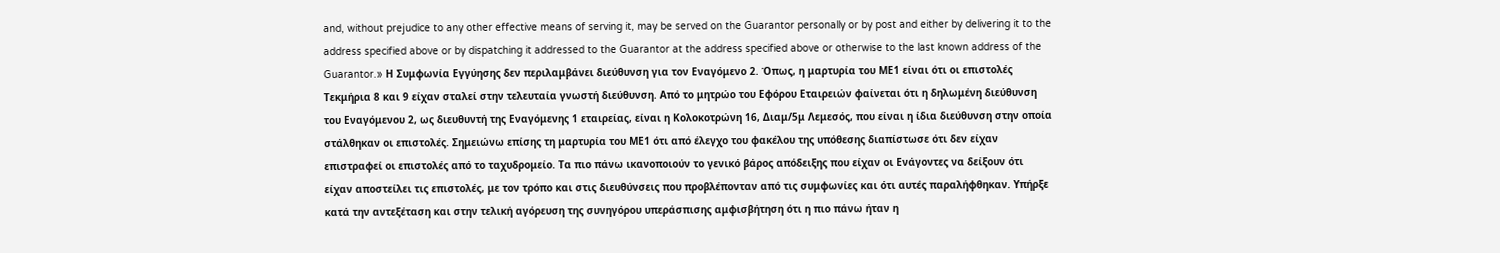and, without prejudice to any other effective means of serving it, may be served on the Guarantor personally or by post and either by delivering it to the address specified above or by dispatching it addressed to the Guarantor at the address specified above or otherwise to the last known address of the Guarantor.» Η Συμφωνία Εγγύησης δεν περιλαμβάνει διεύθυνση για τον Εναγόμενο 2. Όπως, η μαρτυρία του ΜΕ1 είναι ότι οι επιστολές Τεκμήρια 8 και 9 είχαν σταλεί στην τελευταία γνωστή διεύθυνση. Από το μητρώο του Εφόρου Εταιρειών φαίνεται ότι η δηλωμένη διεύθυνση του Εναγόμενου 2, ως διευθυντή της Εναγόμενης 1 εταιρείας, είναι η Κολοκοτρώνη 16, Διαμ/5μ Λεμεσός, που είναι η ίδια διεύθυνση στην οποία στάλθηκαν οι επιστολές. Σημειώνω επίσης τη μαρτυρία του ΜΕ1 ότι από έλεγχο του φακέλου της υπόθεσης διαπίστωσε ότι δεν είχαν επιστραφεί οι επιστολές από το ταχυδρομείο. Τα πιο πάνω ικανοποιούν το γενικό βάρος απόδειξης που είχαν οι Ενάγοντες να δείξουν ότι είχαν αποστείλει τις επιστολές, με τον τρόπο και στις διευθύνσεις που προβλέπονταν από τις συμφωνίες και ότι αυτές παραλήφθηκαν. Υπήρξε κατά την αντεξέταση και στην τελική αγόρευση της συνηγόρου υπεράσπισης αμφισβήτηση ότι η πιο πάνω ήταν η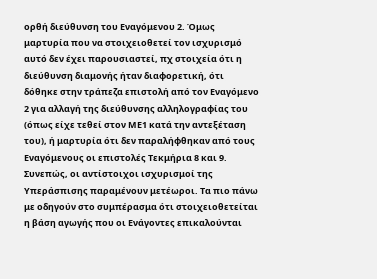ορθή διεύθυνση του Εναγόμενου 2. Όμως μαρτυρία που να στοιχειοθετεί τον ισχυρισμό αυτό δεν έχει παρουσιαστεί, πχ στοιχεία ότι η διεύθυνση διαμονής ήταν διαφορετική, ότι δόθηκε στην τράπεζα επιστολή από τον Εναγόμενο 2 για αλλαγή της διεύθυνσης αλληλογραφίας του (όπως είχε τεθεί στον ΜΕ1 κατά την αντεξέταση του), ή μαρτυρία ότι δεν παραλήφθηκαν από τους Εναγόμενους οι επιστολές Τεκμήρια 8 και 9. Συνεπώς, οι αντίστοιχοι ισχυρισμοί της Υπεράσπισης παραμένουν μετέωροι. Τα πιο πάνω με οδηγούν στο συμπέρασμα ότι στοιχειοθετείται η βάση αγωγής που οι Ενάγοντες επικαλούνται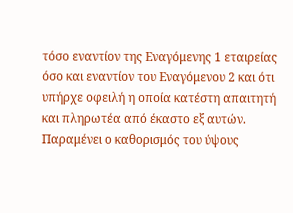τόσο εναντίον της Εναγόμενης 1 εταιρείας όσο και εναντίον του Εναγόμενου 2 και ότι υπήρχε οφειλή η οποία κατέστη απαιτητή και πληρωτέα από έκαστο εξ αυτών. Παραμένει ο καθορισμός του ύψους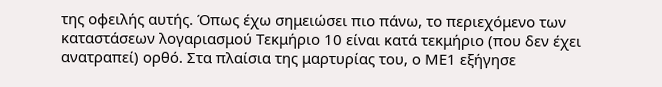της οφειλής αυτής. Όπως έχω σημειώσει πιο πάνω, το περιεχόμενο των καταστάσεων λογαριασμού Τεκμήριο 10 είναι κατά τεκμήριο (που δεν έχει ανατραπεί) ορθό. Στα πλαίσια της μαρτυρίας του, ο ΜΕ1 εξήγησε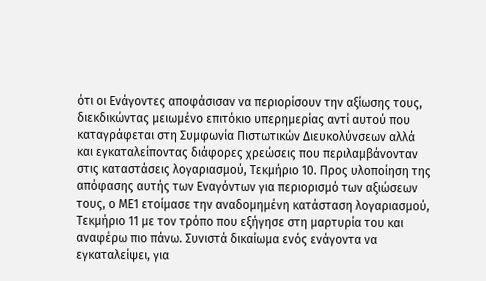ότι οι Ενάγοντες αποφάσισαν να περιορίσουν την αξίωσης τους, διεκδικώντας μειωμένο επιτόκιο υπερημερίας αντί αυτού που καταγράφεται στη Συμφωνία Πιστωτικών Διευκολύνσεων αλλά και εγκαταλείποντας διάφορες χρεώσεις που περιλαμβάνονταν στις καταστάσεις λογαριασμού, Τεκμήριο 10. Προς υλοποίηση της απόφασης αυτής των Εναγόντων για περιορισμό των αξιώσεων τους, ο ΜΕ1 ετοίμασε την αναδομημένη κατάσταση λογαριασμού, Τεκμήριο 11 με τον τρόπο που εξήγησε στη μαρτυρία του και αναφέρω πιο πάνω. Συνιστά δικαίωμα ενός ενάγοντα να εγκαταλείψει, για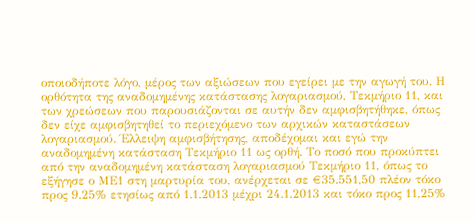οποιοδήποτε λόγο, μέρος των αξιώσεων που εγείρει με την αγωγή του. Η ορθότητα της αναδομημένης κατάστασης λογαριασμού, Τεκμήριο 11, και των χρεώσεων που παρουσιάζονται σε αυτήν δεν αμφισβητήθηκε, όπως δεν είχε αμφισβητηθεί το περιεχόμενο των αρχικών καταστάσεων λογαριασμού. Έλλειψη αμφισβήτησης, αποδέχομαι και εγώ την αναδομημένη κατάσταση Τεκμήριο 11 ως ορθή. Το ποσό που προκύπτει από την αναδομημένη κατάσταση λογαριασμού Τεκμήριο 11, όπως το εξήγησε ο ΜΕ1 στη μαρτυρία του, ανέρχεται σε €35.551,50 πλέον τόκο προς 9.25% ετησίως από 1.1.2013 μέχρι 24.1.2013 και τόκο προς 11,25%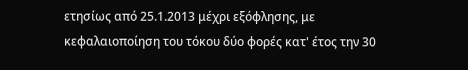ετησίως από 25.1.2013 μέχρι εξόφλησης, με κεφαλαιοποίηση του τόκου δύο φορές κατ' έτος την 30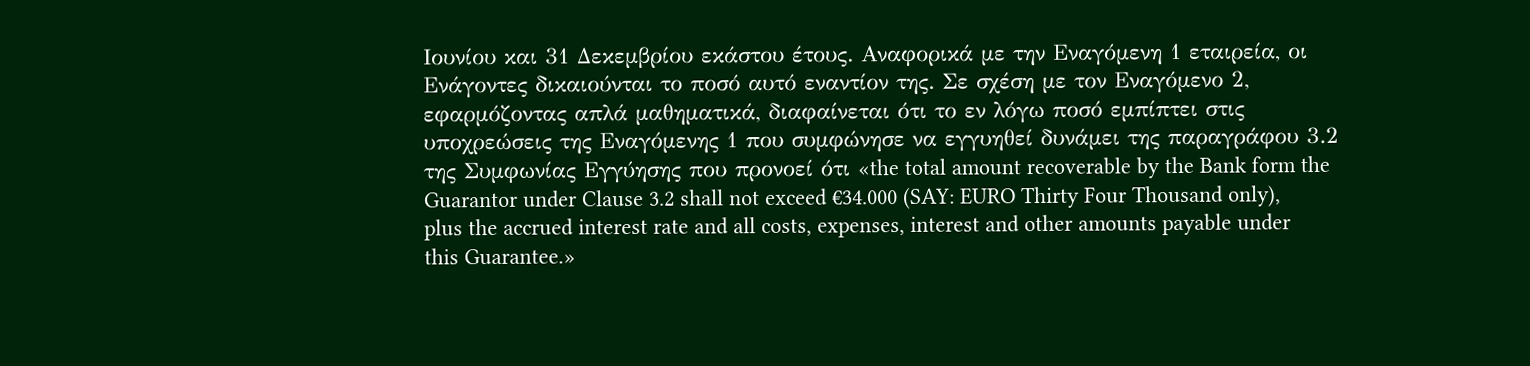Ιουνίου και 31 Δεκεμβρίου εκάστου έτους. Αναφορικά με την Εναγόμενη 1 εταιρεία, οι Ενάγοντες δικαιούνται το ποσό αυτό εναντίον της. Σε σχέση με τον Εναγόμενο 2, εφαρμόζοντας απλά μαθηματικά, διαφαίνεται ότι το εν λόγω ποσό εμπίπτει στις υποχρεώσεις της Εναγόμενης 1 που συμφώνησε να εγγυηθεί δυνάμει της παραγράφου 3.2 της Συμφωνίας Εγγύησης που προνοεί ότι «the total amount recoverable by the Bank form the Guarantor under Clause 3.2 shall not exceed €34.000 (SAY: EURO Thirty Four Thousand only), plus the accrued interest rate and all costs, expenses, interest and other amounts payable under this Guarantee.»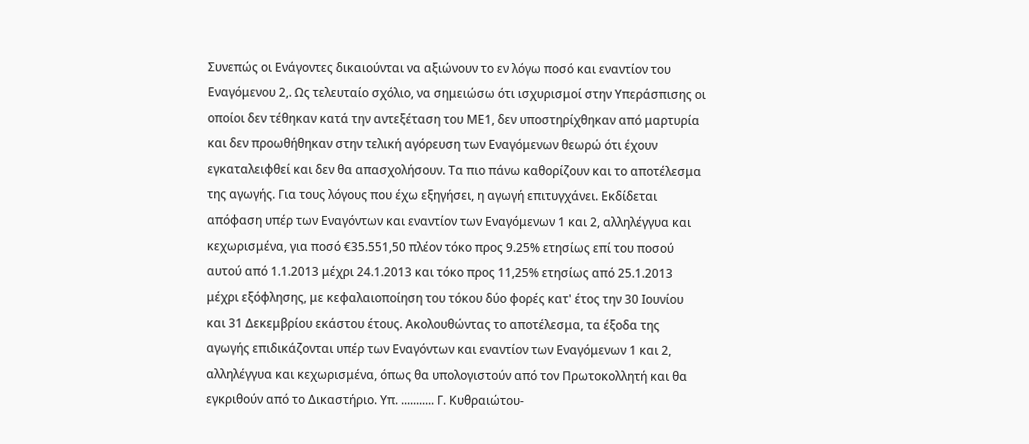Συνεπώς οι Ενάγοντες δικαιούνται να αξιώνουν το εν λόγω ποσό και εναντίον του Εναγόμενου 2,. Ως τελευταίο σχόλιο, να σημειώσω ότι ισχυρισμοί στην Υπεράσπισης οι οποίοι δεν τέθηκαν κατά την αντεξέταση του ΜΕ1, δεν υποστηρίχθηκαν από μαρτυρία και δεν προωθήθηκαν στην τελική αγόρευση των Εναγόμενων θεωρώ ότι έχουν εγκαταλειφθεί και δεν θα απασχολήσουν. Τα πιο πάνω καθορίζουν και το αποτέλεσμα της αγωγής. Για τους λόγους που έχω εξηγήσει, η αγωγή επιτυγχάνει. Εκδίδεται απόφαση υπέρ των Εναγόντων και εναντίον των Εναγόμενων 1 και 2, αλληλέγγυα και κεχωρισμένα, για ποσό €35.551,50 πλέον τόκο προς 9.25% ετησίως επί του ποσού αυτού από 1.1.2013 μέχρι 24.1.2013 και τόκο προς 11,25% ετησίως από 25.1.2013 μέχρι εξόφλησης, με κεφαλαιοποίηση του τόκου δύο φορές κατ' έτος την 30 Ιουνίου και 31 Δεκεμβρίου εκάστου έτους. Ακολουθώντας το αποτέλεσμα, τα έξοδα της αγωγής επιδικάζονται υπέρ των Εναγόντων και εναντίον των Εναγόμενων 1 και 2, αλληλέγγυα και κεχωρισμένα, όπως θα υπολογιστούν από τον Πρωτοκολλητή και θα εγκριθούν από το Δικαστήριο. Υπ. ........... Γ. Κυθραιώτου-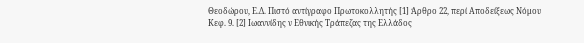Θεοδώρου, Ε.Δ. Πιστό αντίγραφο Πρωτοκολλητής [1] Άρθρο 22, περί Αποδείξεως Νόμου Κεφ. 9. [2] Ιωαννίδης ν Εθνικής Τράπεζας της Ελλάδος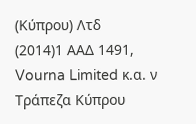(Κύπρου) Λτδ
(2014)1 ΑΑΔ 1491, Vourna Limited κ.α. ν Τράπεζα Κύπρου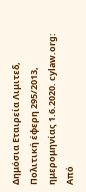Δημόσια Εταιρεία Λιμιτεδ, Πολιτική έφερη 295/2013, ημερομηνίας 1.6.2020. cylaw.org: Από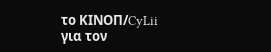το ΚΙΝOΠ/CyLii για τον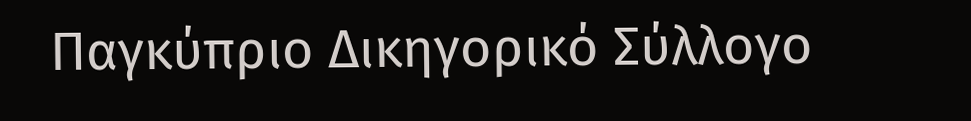Παγκύπριο Δικηγορικό Σύλλογο